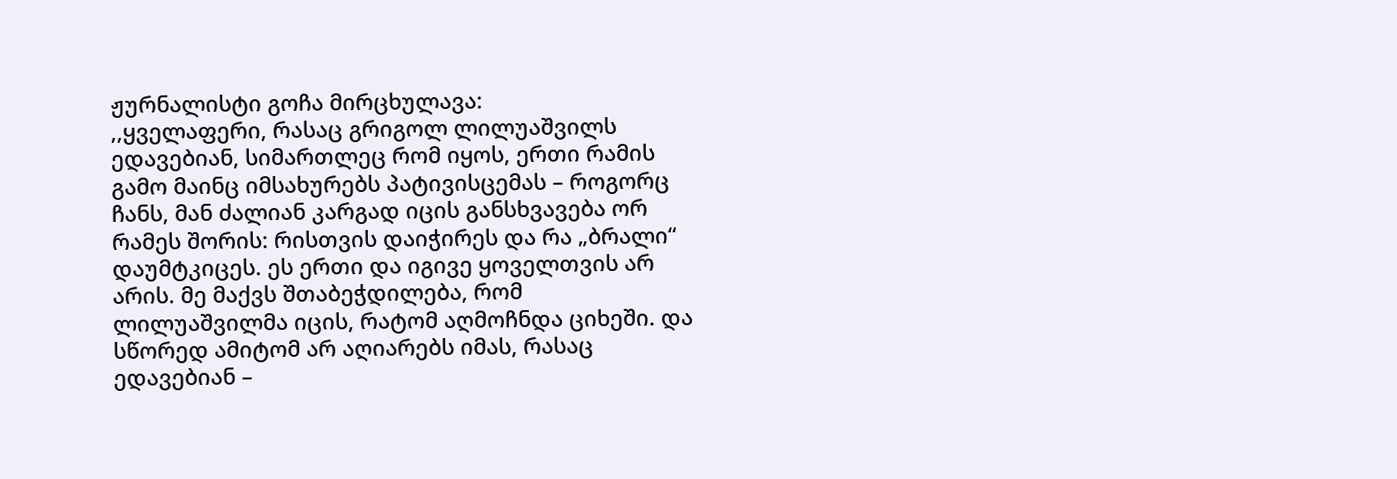ჟურნალისტი გოჩა მირცხულავა:
,,ყველაფერი, რასაც გრიგოლ ლილუაშვილს ედავებიან, სიმართლეც რომ იყოს, ერთი რამის გამო მაინც იმსახურებს პატივისცემას – როგორც ჩანს, მან ძალიან კარგად იცის განსხვავება ორ რამეს შორის: რისთვის დაიჭირეს და რა „ბრალი“ დაუმტკიცეს. ეს ერთი და იგივე ყოველთვის არ არის. მე მაქვს შთაბეჭდილება, რომ ლილუაშვილმა იცის, რატომ აღმოჩნდა ციხეში. და სწორედ ამიტომ არ აღიარებს იმას, რასაც ედავებიან –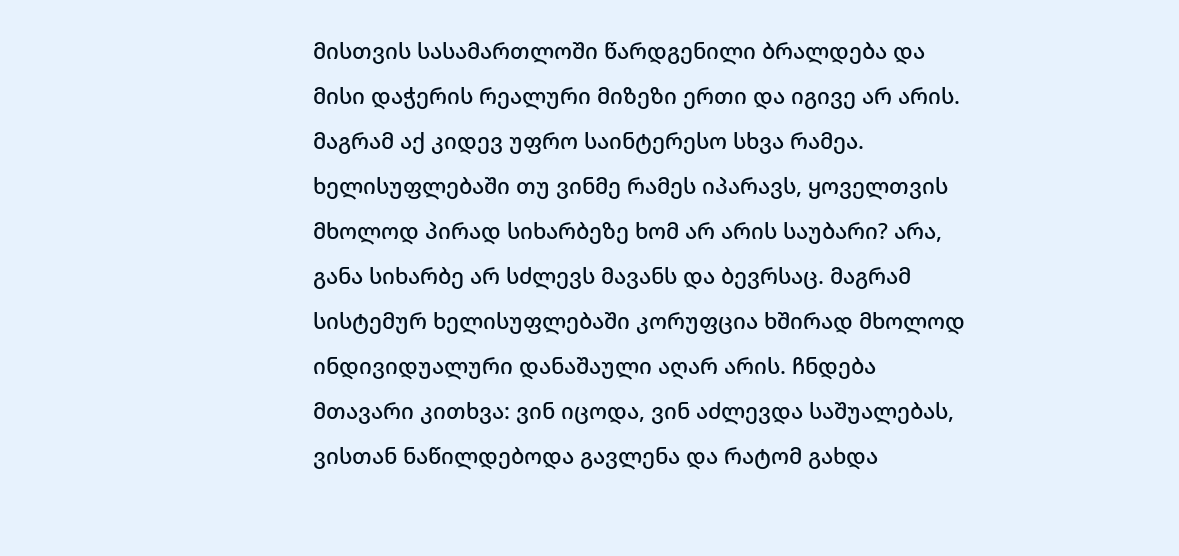მისთვის სასამართლოში წარდგენილი ბრალდება და მისი დაჭერის რეალური მიზეზი ერთი და იგივე არ არის.
მაგრამ აქ კიდევ უფრო საინტერესო სხვა რამეა.
ხელისუფლებაში თუ ვინმე რამეს იპარავს, ყოველთვის მხოლოდ პირად სიხარბეზე ხომ არ არის საუბარი? არა, განა სიხარბე არ სძლევს მავანს და ბევრსაც. მაგრამ სისტემურ ხელისუფლებაში კორუფცია ხშირად მხოლოდ ინდივიდუალური დანაშაული აღარ არის. ჩნდება მთავარი კითხვა: ვინ იცოდა, ვინ აძლევდა საშუალებას, ვისთან ნაწილდებოდა გავლენა და რატომ გახდა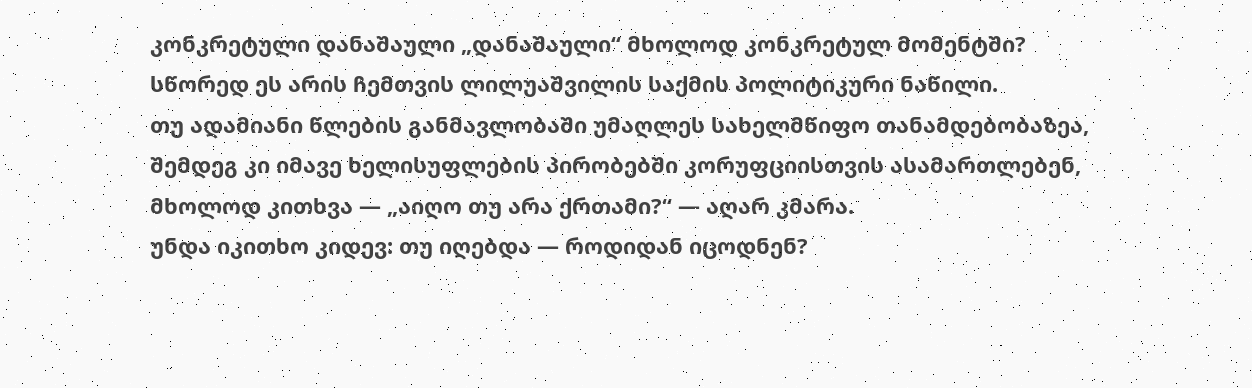კონკრეტული დანაშაული „დანაშაული“ მხოლოდ კონკრეტულ მომენტში?
სწორედ ეს არის ჩემთვის ლილუაშვილის საქმის პოლიტიკური ნაწილი.
თუ ადამიანი წლების განმავლობაში უმაღლეს სახელმწიფო თანამდებობაზეა, შემდეგ კი იმავე ხელისუფლების პირობებში კორუფციისთვის ასამართლებენ, მხოლოდ კითხვა — „აიღო თუ არა ქრთამი?“ — აღარ კმარა.
უნდა იკითხო კიდევ: თუ იღებდა — როდიდან იცოდნენ?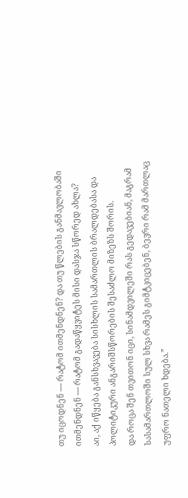თუ იცოდნენ — რატომ ითმენდნენ? და თუ წლების განმავლობაში ითმენდნენ — რატომ გადაწყვიტეს მისი დასჯა სწორედ ახლა?
აი, აქ იწყება განსხვავება სისხლის სამართლის ბრალდებასა და პოლიტიკური ანგარიშსწორების შესაძლო მიზეზს შორის.
და როცა შენ თვითონ იცი, სინამდვილეში რას გედავებიან, მაგრამ სასამართლოში სულ სხვა რამეს გიმტკიცებენ, ბევრი რამ მართლაც უფრო ნათელი ხდება.”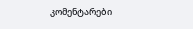კომენტარები